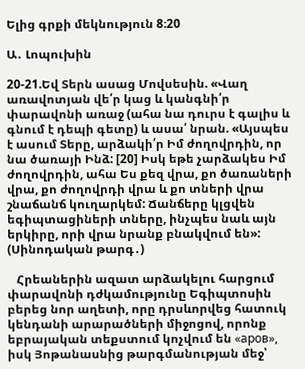Ելից գրքի մեկնություն 8։20

Ա․ Լոպուխին

20-21.Եվ Տերն ասաց Մովսեսին. «Վաղ առավոտյան վե՛ր կաց և կանգնի՛ր փարավոնի առաջ (ահա նա դուրս է գալիս և գնում է դեպի գետը) և ասա՛ նրան. «Այսպես է ասում Տերը, արձակի՛ր Իմ ժողովրդին, որ նա ծառայի Ինձ: [20] Իսկ եթե չարձակես Իմ ժողովրդին, ահա Ես քեզ վրա, քո ծառաների վրա, քո ժողովրդի վրա և քո տների վրա շնաճանճ կուղարկեմ: Ճանճերը կլցվեն եգիպտացիների տները, ինչպես նաև այն երկիրը, որի վրա նրանք բնակվում են»: (Սինոդական թարգ․)

   Հրեաներին ազատ արձակելու հարցում փարավոնի դժկամությունը Եգիպտոսին բերեց նոր աղետի, որը դրսևորվեց հատուկ կենդանի արարածների միջոցով, որոնք եբրայական տեքստում կոչվում են «аров», իսկ Յոթանասնից թարգմանության մեջ՝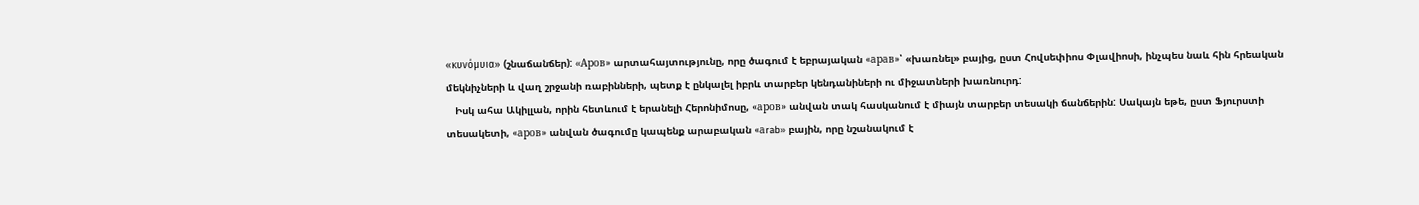«κυνόμυια» (շնաճանճեր): «Aров» արտահայտությունը, որը ծագում է եբրայական «арав»՝ «խառնել» բայից, ըստ Հովսեփիոս Փլավիոսի, ինչպես նաև հին հրեական մեկնիչների և վաղ շրջանի ռաբինների, պետք է ընկալել իբրև տարբեր կենդանիների ու միջատների խառնուրդ:
   Իսկ ահա Ակիլլան, որին հետևում է երանելի Հերոնիմոսը, «аров» անվան տակ հասկանում է միայն տարբեր տեսակի ճանճերին: Սակայն եթե, ըստ Ֆյուրստի տեսակետի, «аров» անվան ծագումը կապենք արաբական «аrab» բային, որը նշանակում է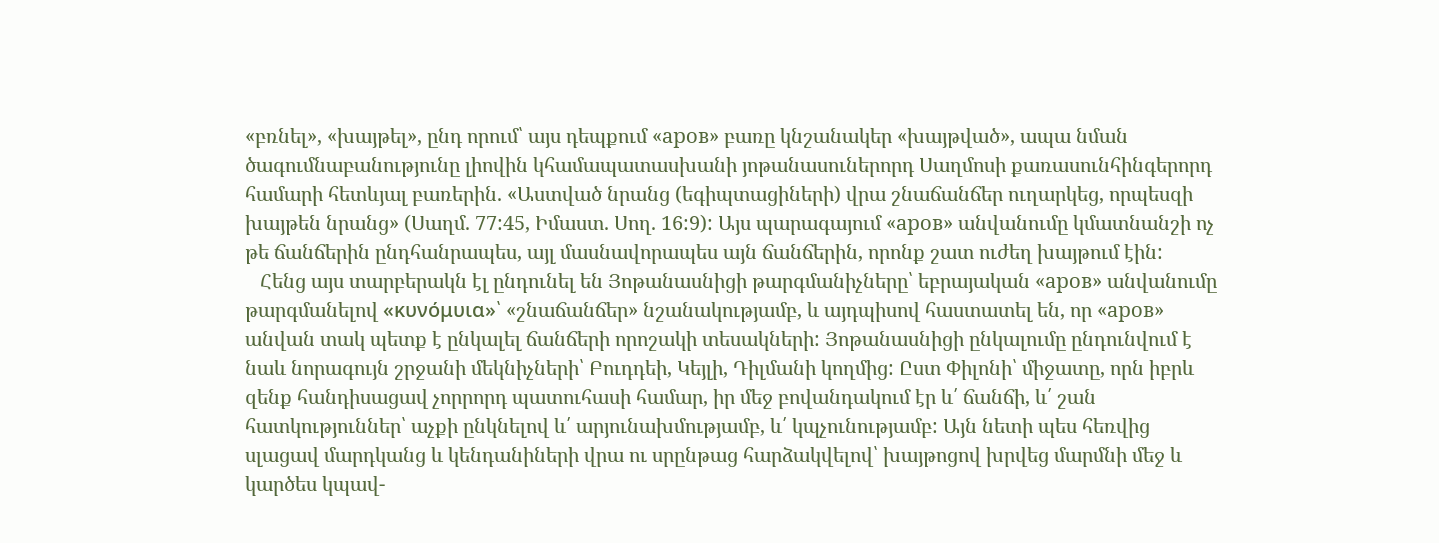«բռնել», «խայթել», ընդ որում՝ այս դեպքում «аров» բառը կնշանակեր «խայթված», ապա նման ծագումնաբանությունը լիովին կհամապատասխանի յոթանասուներորդ Սաղմոսի քառասունհինգերորդ համարի հետևյալ բառերին. «Աստված նրանց (եգիպտացիների) վրա շնաճանճեր ուղարկեց, որպեսզի խայթեն նրանց» (Սաղմ. 77:45, Իմաստ. Սող. 16:9): Այս պարագայում «аров» անվանումը կմատնանշի ոչ թե ճանճերին ընդհանրապես, այլ մասնավորապես այն ճանճերին, որոնք շատ ուժեղ խայթում էին:
   Հենց այս տարբերակն էլ ընդունել են Յոթանասնիցի թարգմանիչները՝ եբրայական «аров» անվանումը թարգմանելով «κυνόμυια»՝ «շնաճանճեր» նշանակությամբ, և այդպիսով հաստատել են, որ «аров» անվան տակ պետք է ընկալել ճանճերի որոշակի տեսակների: Յոթանասնիցի ընկալումը ընդունվում է նաև նորագույն շրջանի մեկնիչների՝ Բուդդեի, Կեյլի, Դիլմանի կողմից: Ըստ Փիլոնի՝ միջատը, որն իբրև զենք հանդիսացավ չորրորդ պատուհասի համար, իր մեջ բովանդակում էր և՛ ճանճի, և՛ շան հատկություններ՝ աչքի ընկնելով և՛ արյունախմությամբ, և՛ կպչունությամբ: Այն նետի պես հեռվից սլացավ մարդկանց և կենդանիների վրա ու սրընթաց հարձակվելով՝ խայթոցով խրվեց մարմնի մեջ և կարծես կպավ-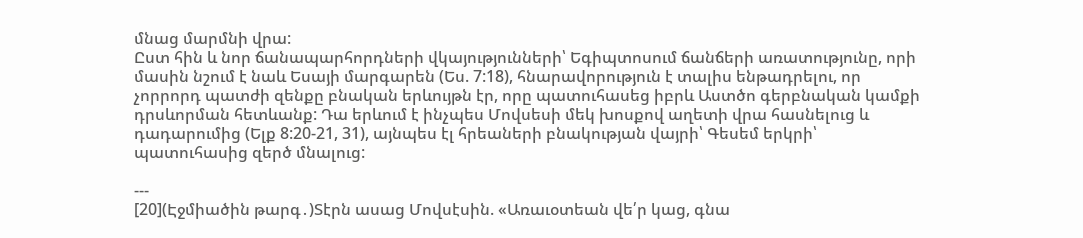մնաց մարմնի վրա:
Ըստ հին և նոր ճանապարհորդների վկայությունների՝ Եգիպտոսում ճանճերի առատությունը, որի մասին նշում է նաև Եսայի մարգարեն (Ես. 7:18), հնարավորություն է տալիս ենթադրելու, որ չորրորդ պատժի զենքը բնական երևույթն էր, որը պատուհասեց իբրև Աստծո գերբնական կամքի դրսևորման հետևանք: Դա երևում է ինչպես Մովսեսի մեկ խոսքով աղետի վրա հասնելուց և դադարումից (Ելք 8:20-21, 31), այնպես էլ հրեաների բնակության վայրի՝ Գեսեմ երկրի՝ պատուհասից զերծ մնալուց:

---
[20](Էջմիածին թարգ․)Տէրն ասաց Մովսէսին. «Առաւօտեան վե՛ր կաց, գնա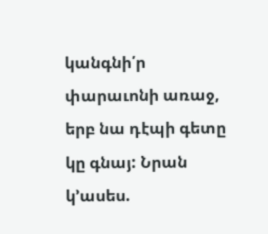կանգնի՛ր փարաւոնի առաջ, երբ նա դէպի գետը կը գնայ: Նրան կ՚ասես.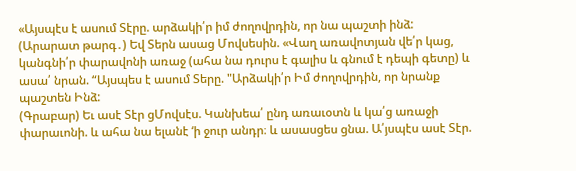«Այսպէս է ասում Տէրը. արձակի՛ր իմ ժողովրդին, որ նա պաշտի ինձ:
(Արարատ թարգ․) Եվ Տերն ասաց Մովսեսին. «Վաղ առավոտյան վե՛ր կաց, կանգնի՛ր փարավոնի առաջ (ահա նա դուրս է գալիս և գնում է դեպի գետը) և ասա՛ նրան. “Այսպես է ասում Տերը. "Արձակի՛ր Իմ ժողովրդին, որ նրանք պաշտեն Ինձ:
(Գրաբար) Եւ ասէ Տէր ցՄովսէս. Կանխեա՛ ընդ առաւօտն և կա՛ց առաջի փարաւոնի. և ահա նա ելանէ ‘ի ջուր անդր։ և ասասցես ցնա. Ա՛յսպէս ասէ Տէր.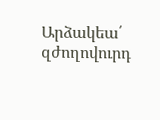Արձակեա՛ զժողովուրդ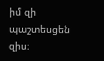իմ զի պաշտեսցեն զիս։